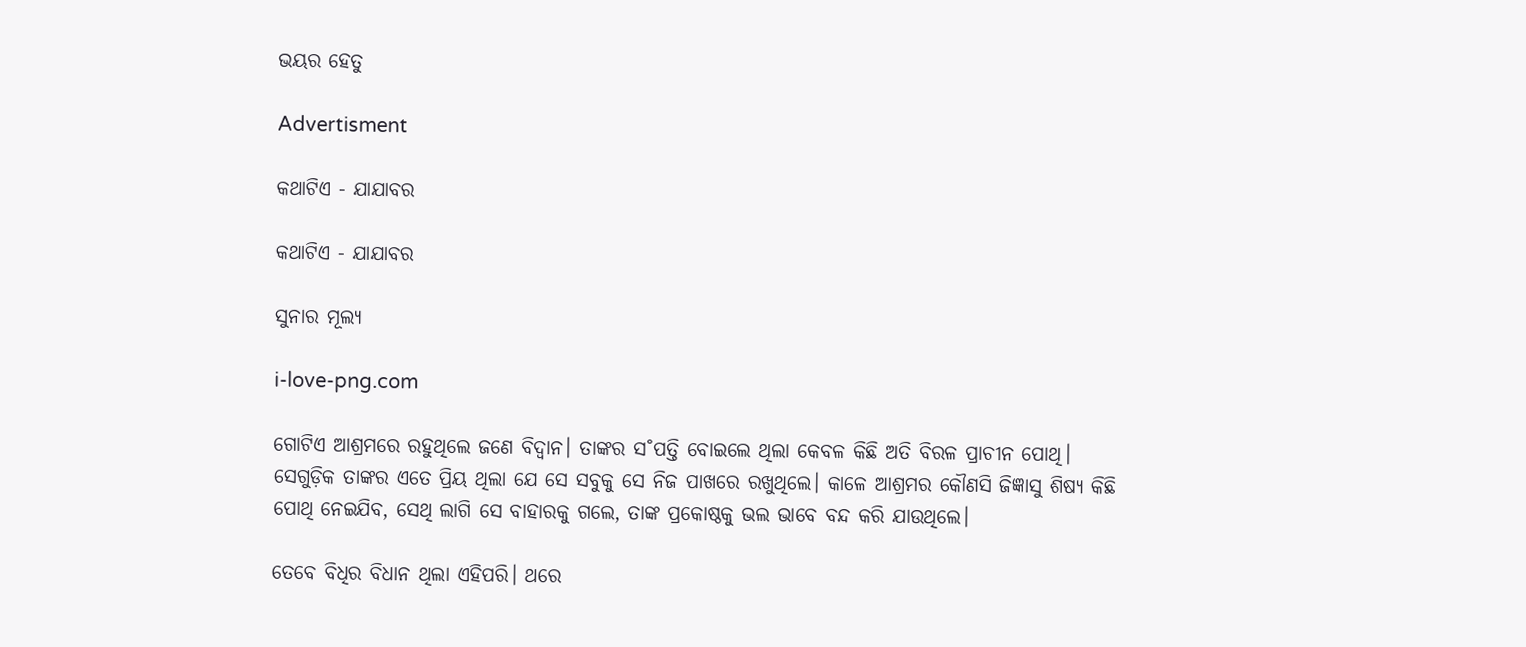ଭୟର ହେତୁ

Advertisment

କଥାଟିଏ - ଯାଯାବର

କଥାଟିଏ - ଯାଯାବର

ସୁନାର ମୂଲ୍ୟ

i-love-png.com

ଗୋଟିଏ ଆଶ୍ରମରେ ରହୁଥିଲେ ଜଣେ ବିଦ୍ବାନ। ତାଙ୍କର ସ˚ପତ୍ତି ବୋଇଲେ ଥିଲା କେବଳ କିଛି ଅତି ବିରଳ ପ୍ରାଚୀନ ପୋଥି। ସେଗୁଡ଼ିକ ତାଙ୍କର ଏତେ ପ୍ରିୟ ଥିଲା ଯେ ସେ ସବୁକୁ ସେ ନିଜ ପାଖରେ ରଖୁଥିଲେ। କାଳେ ଆଶ୍ରମର କୌଣସି ଜିଜ୍ଞାସୁ ଶିଷ୍ୟ କିଛି ପୋଥି ନେଇଯିବ, ସେଥି ଲାଗି ସେ ବାହାରକୁ ଗଲେ, ତାଙ୍କ ପ୍ରକୋଷ୍ଠକୁ ଭଲ ଭାବେ ବନ୍ଦ କରି ଯାଉଥିଲେ।

ତେବେ ବିଧିର ବିଧାନ ଥିଲା ଏହିପରି। ଥରେ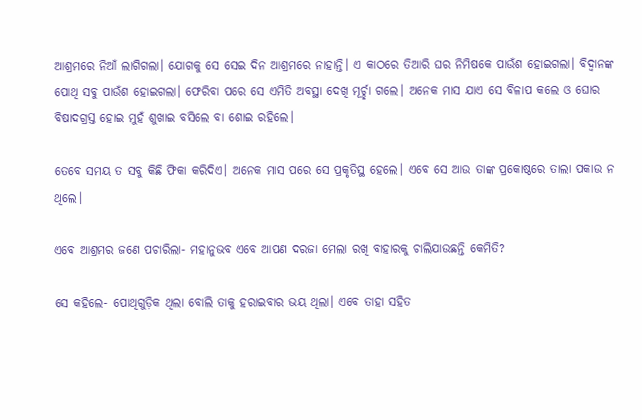ଆଶ୍ରମରେ ନିଆଁ ଲାଗିଗଲା। ଯୋଗକୁ ସେ ସେଇ ଦିନ ଆଶ୍ରମରେ ନାହାନ୍ତି। ଏ କାଠରେ ତିଆରି ଘର ନିମିଷକେ ପାଉଁଶ ହୋଇଗଲା। ବିଦ୍ବାନଙ୍କ ପୋଥି ସବୁ ପାଉଁଶ ହୋଇଗଲା। ଫେରିବା ପରେ ସେ ଏମିତି ଅବସ୍ଥା ଦେଖି ମୂର୍ଚ୍ଛା ଗଲେ। ଅନେକ ମାସ ଯାଏ ସେ ବିଳାପ କଲେ ଓ ଘୋର ବିଷାଦଗ୍ରସ୍ତ ହୋଇ ମୁହଁ ଶୁଖାଇ ବସିଲେ ବା ଶୋଇ ରହିଲେ।

ତେବେ ସମୟ ତ ସବୁ କିଛି ଫିକା କରିଦିଏ। ଅନେକ ମାସ ପରେ ସେ ପ୍ରକୃତିସ୍ଥ ହେଲେ। ଏବେ ସେ ଆଉ ତାଙ୍କ ପ୍ରକୋଷ୍ଠରେ ତାଲା ପକାଉ ନ ଥିଲେ।

ଏବେ ଆଶ୍ରମର ଜଣେ ପଚାରିଲା- ମହାନୁଭବ ଏବେ ଆପଣ ଦରଜା ମେଲା ରଖି ବାହାରକୁ ଚାଲିଯାଉଛନ୍ତି କେମିତି?

ସେ କହିଲେ- ପୋଥିଗୁଡ଼ିକ ଥିଲା ବୋଲି ତାକୁ ହରାଇବାର ଭୟ ଥିଲା। ଏବେ ତାହା ସହିତ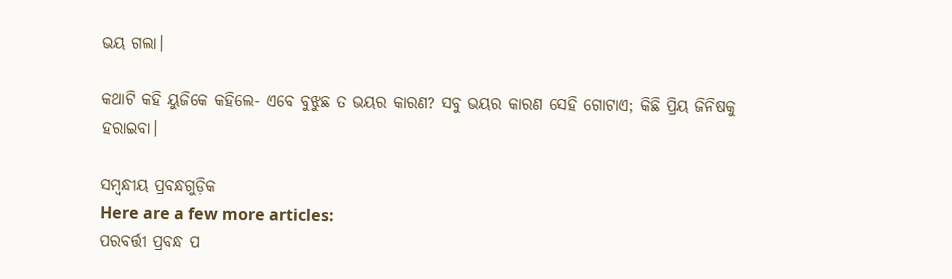ଭୟ ଗଲା।

କଥାଟି କହି ୟୁଜିକେ କହିଲେ- ଏବେ ବୁଝୁଛ ତ ଭୟର କାରଣ? ସବୁ ଭୟର କାରଣ ସେହି ଗୋଟାଏ; କିଛି ପ୍ରିୟ ଜିନିଷକୁ ହରାଇବା।

ସମ୍ବନ୍ଧୀୟ ପ୍ରବନ୍ଧଗୁଡ଼ିକ
Here are a few more articles:
ପରବର୍ତ୍ତୀ ପ୍ରବନ୍ଧ ପ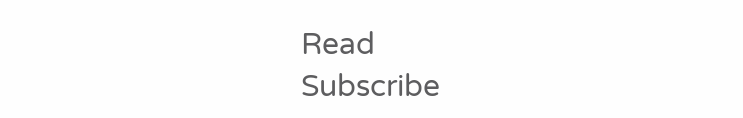Read
Subscribe